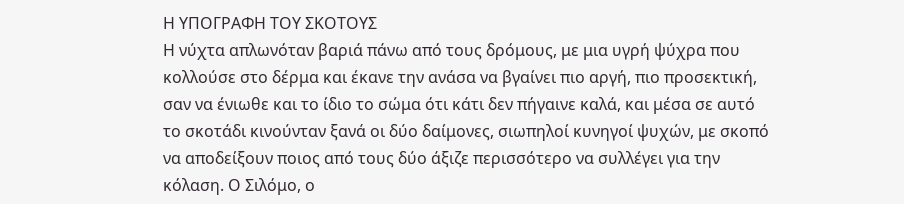Η ΥΠΟΓΡΑΦΗ ΤΟΥ ΣΚΟΤΟΥΣ
Η νύχτα απλωνόταν βαριά πάνω από τους δρόμους, με μια υγρή ψύχρα που κολλούσε στο δέρμα και έκανε την ανάσα να βγαίνει πιο αργή, πιο προσεκτική, σαν να ένιωθε και το ίδιο το σώμα ότι κάτι δεν πήγαινε καλά, και μέσα σε αυτό το σκοτάδι κινούνταν ξανά οι δύο δαίμονες, σιωπηλοί κυνηγοί ψυχών, με σκοπό να αποδείξουν ποιος από τους δύο άξιζε περισσότερο να συλλέγει για την κόλαση. Ο Σιλόμο, ο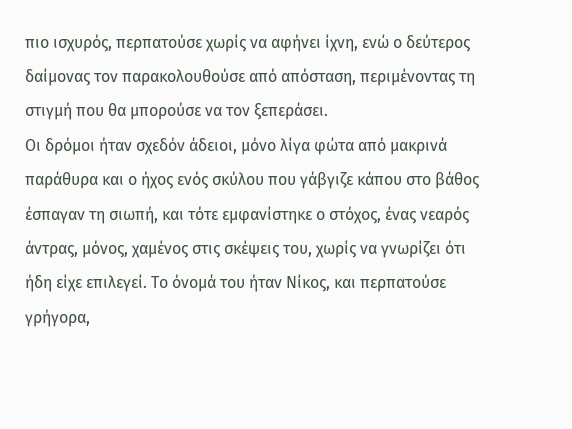πιο ισχυρός, περπατούσε χωρίς να αφήνει ίχνη, ενώ ο δεύτερος δαίμονας τον παρακολουθούσε από απόσταση, περιμένοντας τη στιγμή που θα μπορούσε να τον ξεπεράσει.
Οι δρόμοι ήταν σχεδόν άδειοι, μόνο λίγα φώτα από μακρινά παράθυρα και ο ήχος ενός σκύλου που γάβγιζε κάπου στο βάθος έσπαγαν τη σιωπή, και τότε εμφανίστηκε ο στόχος, ένας νεαρός άντρας, μόνος, χαμένος στις σκέψεις του, χωρίς να γνωρίζει ότι ήδη είχε επιλεγεί. Το όνομά του ήταν Νίκος, και περπατούσε γρήγορα,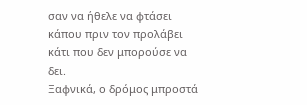σαν να ήθελε να φτάσει κάπου πριν τον προλάβει κάτι που δεν μπορούσε να δει.
Ξαφνικά, ο δρόμος μπροστά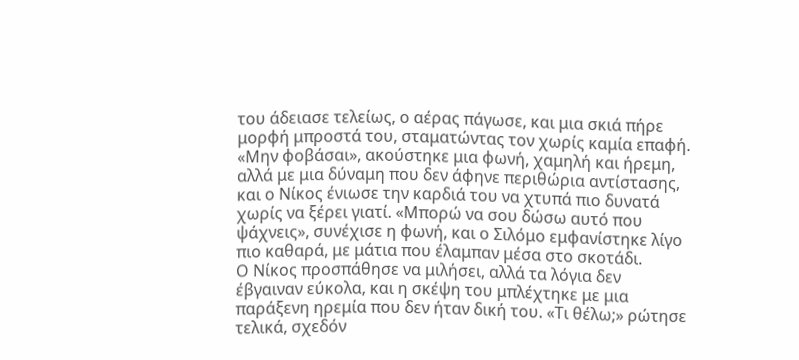του άδειασε τελείως, ο αέρας πάγωσε, και μια σκιά πήρε μορφή μπροστά του, σταματώντας τον χωρίς καμία επαφή. «Μην φοβάσαι», ακούστηκε μια φωνή, χαμηλή και ήρεμη, αλλά με μια δύναμη που δεν άφηνε περιθώρια αντίστασης, και ο Νίκος ένιωσε την καρδιά του να χτυπά πιο δυνατά χωρίς να ξέρει γιατί. «Μπορώ να σου δώσω αυτό που ψάχνεις», συνέχισε η φωνή, και ο Σιλόμο εμφανίστηκε λίγο πιο καθαρά, με μάτια που έλαμπαν μέσα στο σκοτάδι.
Ο Νίκος προσπάθησε να μιλήσει, αλλά τα λόγια δεν έβγαιναν εύκολα, και η σκέψη του μπλέχτηκε με μια παράξενη ηρεμία που δεν ήταν δική του. «Τι θέλω;» ρώτησε τελικά, σχεδόν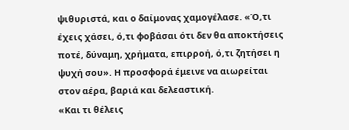ψιθυριστά, και ο δαίμονας χαμογέλασε. «Ό,τι έχεις χάσει, ό,τι φοβάσαι ότι δεν θα αποκτήσεις ποτέ, δύναμη, χρήματα, επιρροή, ό,τι ζητήσει η ψυχή σου». Η προσφορά έμεινε να αιωρείται στον αέρα, βαριά και δελεαστική.
«Και τι θέλεις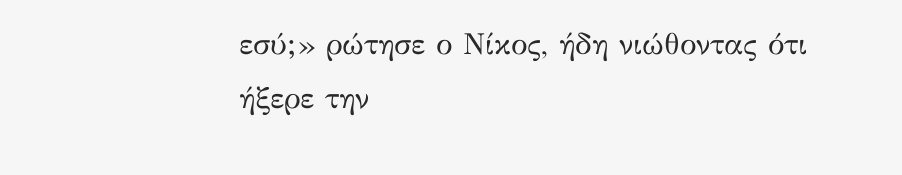εσύ;» ρώτησε ο Νίκος, ήδη νιώθοντας ότι ήξερε την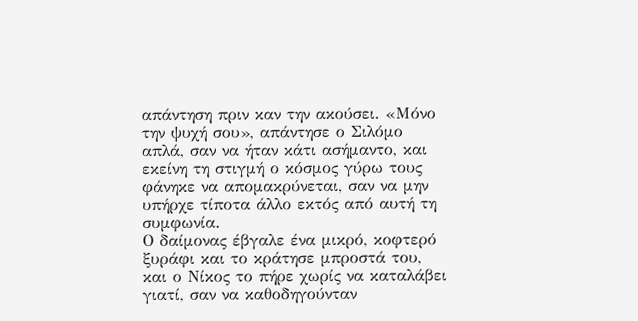απάντηση πριν καν την ακούσει. «Μόνο την ψυχή σου», απάντησε ο Σιλόμο απλά, σαν να ήταν κάτι ασήμαντο, και εκείνη τη στιγμή ο κόσμος γύρω τους φάνηκε να απομακρύνεται, σαν να μην υπήρχε τίποτα άλλο εκτός από αυτή τη συμφωνία.
Ο δαίμονας έβγαλε ένα μικρό, κοφτερό ξυράφι και το κράτησε μπροστά του, και ο Νίκος το πήρε χωρίς να καταλάβει γιατί, σαν να καθοδηγούνταν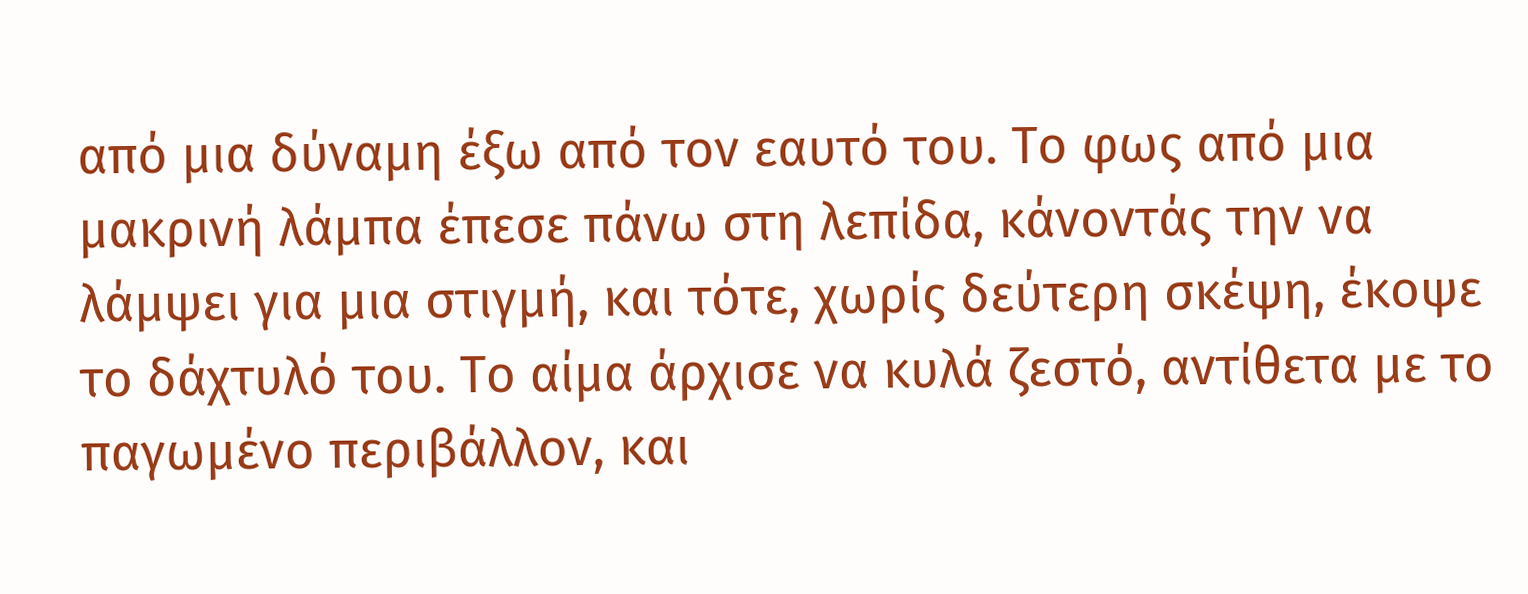από μια δύναμη έξω από τον εαυτό του. Το φως από μια μακρινή λάμπα έπεσε πάνω στη λεπίδα, κάνοντάς την να λάμψει για μια στιγμή, και τότε, χωρίς δεύτερη σκέψη, έκοψε το δάχτυλό του. Το αίμα άρχισε να κυλά ζεστό, αντίθετα με το παγωμένο περιβάλλον, και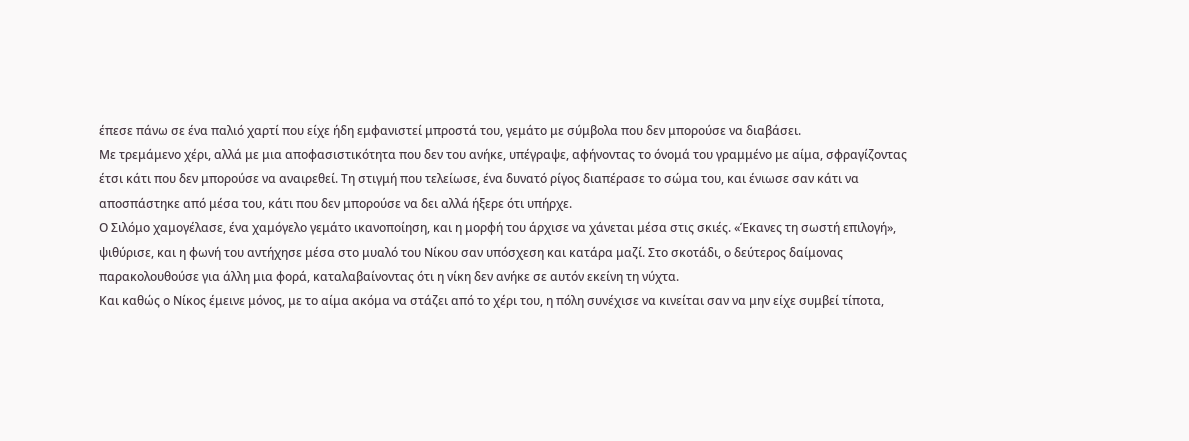έπεσε πάνω σε ένα παλιό χαρτί που είχε ήδη εμφανιστεί μπροστά του, γεμάτο με σύμβολα που δεν μπορούσε να διαβάσει.
Με τρεμάμενο χέρι, αλλά με μια αποφασιστικότητα που δεν του ανήκε, υπέγραψε, αφήνοντας το όνομά του γραμμένο με αίμα, σφραγίζοντας έτσι κάτι που δεν μπορούσε να αναιρεθεί. Τη στιγμή που τελείωσε, ένα δυνατό ρίγος διαπέρασε το σώμα του, και ένιωσε σαν κάτι να αποσπάστηκε από μέσα του, κάτι που δεν μπορούσε να δει αλλά ήξερε ότι υπήρχε.
Ο Σιλόμο χαμογέλασε, ένα χαμόγελο γεμάτο ικανοποίηση, και η μορφή του άρχισε να χάνεται μέσα στις σκιές. «Έκανες τη σωστή επιλογή», ψιθύρισε, και η φωνή του αντήχησε μέσα στο μυαλό του Νίκου σαν υπόσχεση και κατάρα μαζί. Στο σκοτάδι, ο δεύτερος δαίμονας παρακολουθούσε για άλλη μια φορά, καταλαβαίνοντας ότι η νίκη δεν ανήκε σε αυτόν εκείνη τη νύχτα.
Και καθώς ο Νίκος έμεινε μόνος, με το αίμα ακόμα να στάζει από το χέρι του, η πόλη συνέχισε να κινείται σαν να μην είχε συμβεί τίποτα,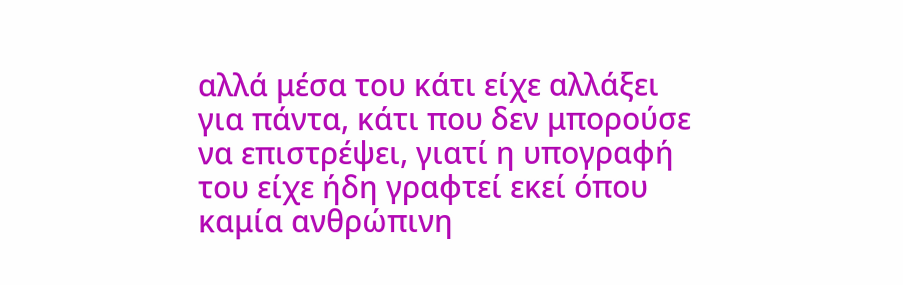αλλά μέσα του κάτι είχε αλλάξει για πάντα, κάτι που δεν μπορούσε να επιστρέψει, γιατί η υπογραφή του είχε ήδη γραφτεί εκεί όπου καμία ανθρώπινη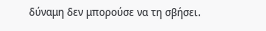δύναμη δεν μπορούσε να τη σβήσει.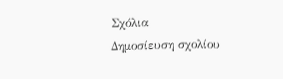Σχόλια
Δημοσίευση σχολίου